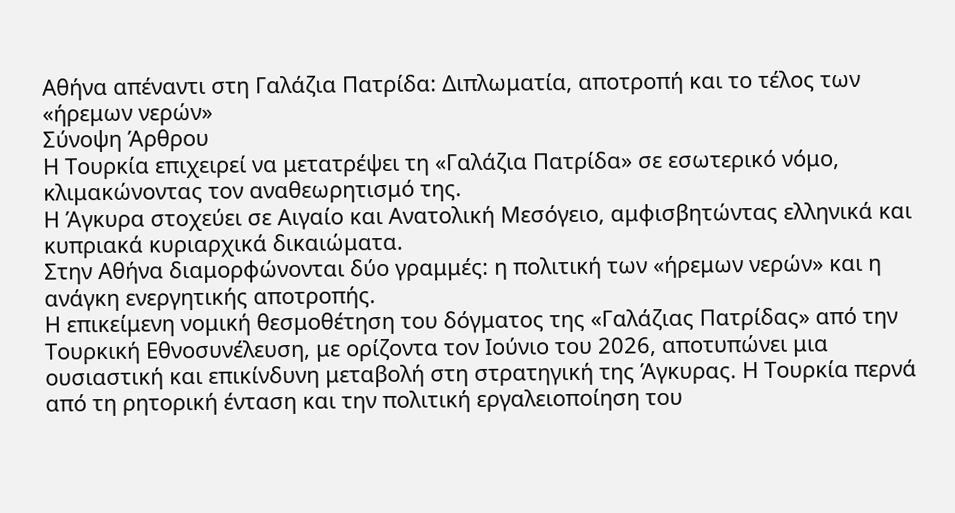Αθήνα απέναντι στη Γαλάζια Πατρίδα: Διπλωματία, αποτροπή και το τέλος των «ήρεμων νερών»
Σύνοψη Άρθρου
Η Τουρκία επιχειρεί να μετατρέψει τη «Γαλάζια Πατρίδα» σε εσωτερικό νόμο, κλιμακώνοντας τον αναθεωρητισμό της.
Η Άγκυρα στοχεύει σε Αιγαίο και Ανατολική Μεσόγειο, αμφισβητώντας ελληνικά και κυπριακά κυριαρχικά δικαιώματα.
Στην Αθήνα διαμορφώνονται δύο γραμμές: η πολιτική των «ήρεμων νερών» και η ανάγκη ενεργητικής αποτροπής.
Η επικείμενη νομική θεσμοθέτηση του δόγματος της «Γαλάζιας Πατρίδας» από την Τουρκική Εθνοσυνέλευση, με ορίζοντα τον Ιούνιο του 2026, αποτυπώνει μια ουσιαστική και επικίνδυνη μεταβολή στη στρατηγική της Άγκυρας. Η Τουρκία περνά από τη ρητορική ένταση και την πολιτική εργαλειοποίηση του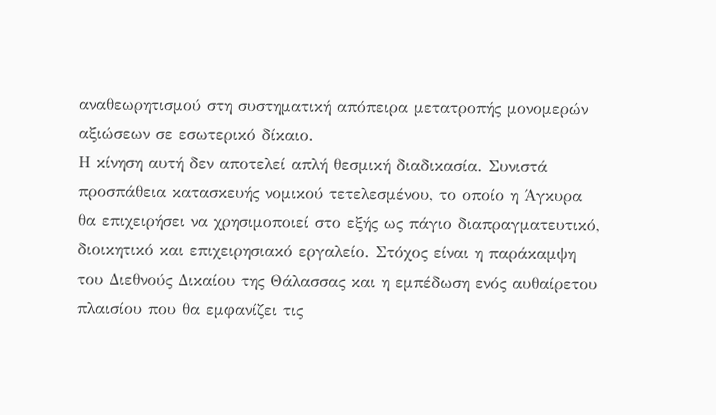αναθεωρητισμού στη συστηματική απόπειρα μετατροπής μονομερών αξιώσεων σε εσωτερικό δίκαιο.
Η κίνηση αυτή δεν αποτελεί απλή θεσμική διαδικασία. Συνιστά προσπάθεια κατασκευής νομικού τετελεσμένου, το οποίο η Άγκυρα θα επιχειρήσει να χρησιμοποιεί στο εξής ως πάγιο διαπραγματευτικό, διοικητικό και επιχειρησιακό εργαλείο. Στόχος είναι η παράκαμψη του Διεθνούς Δικαίου της Θάλασσας και η εμπέδωση ενός αυθαίρετου πλαισίου που θα εμφανίζει τις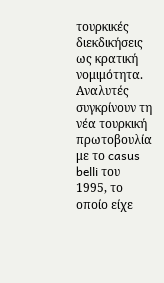τουρκικές διεκδικήσεις ως κρατική νομιμότητα.
Αναλυτές συγκρίνουν τη νέα τουρκική πρωτοβουλία με το casus belli του 1995, το οποίο είχε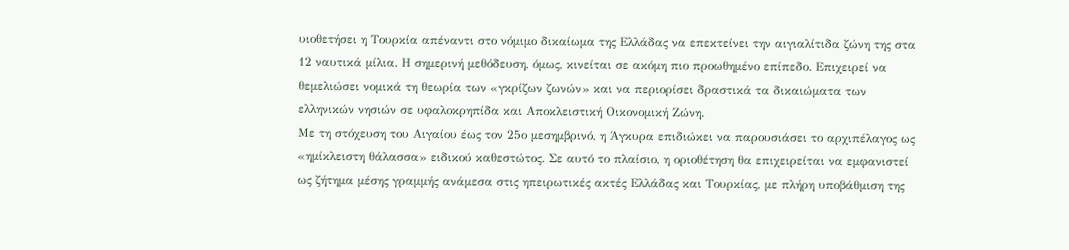υιοθετήσει η Τουρκία απέναντι στο νόμιμο δικαίωμα της Ελλάδας να επεκτείνει την αιγιαλίτιδα ζώνη της στα 12 ναυτικά μίλια. Η σημερινή μεθόδευση, όμως, κινείται σε ακόμη πιο προωθημένο επίπεδο. Επιχειρεί να θεμελιώσει νομικά τη θεωρία των «γκρίζων ζωνών» και να περιορίσει δραστικά τα δικαιώματα των ελληνικών νησιών σε υφαλοκρηπίδα και Αποκλειστική Οικονομική Ζώνη.
Με τη στόχευση του Αιγαίου έως τον 25ο μεσημβρινό, η Άγκυρα επιδιώκει να παρουσιάσει το αρχιπέλαγος ως «ημίκλειστη θάλασσα» ειδικού καθεστώτος. Σε αυτό το πλαίσιο, η οριοθέτηση θα επιχειρείται να εμφανιστεί ως ζήτημα μέσης γραμμής ανάμεσα στις ηπειρωτικές ακτές Ελλάδας και Τουρκίας, με πλήρη υποβάθμιση της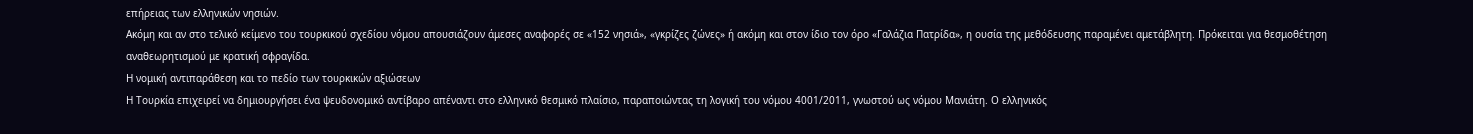επήρειας των ελληνικών νησιών.
Ακόμη και αν στο τελικό κείμενο του τουρκικού σχεδίου νόμου απουσιάζουν άμεσες αναφορές σε «152 νησιά», «γκρίζες ζώνες» ή ακόμη και στον ίδιο τον όρο «Γαλάζια Πατρίδα», η ουσία της μεθόδευσης παραμένει αμετάβλητη. Πρόκειται για θεσμοθέτηση αναθεωρητισμού με κρατική σφραγίδα.
Η νομική αντιπαράθεση και το πεδίο των τουρκικών αξιώσεων
Η Τουρκία επιχειρεί να δημιουργήσει ένα ψευδονομικό αντίβαρο απέναντι στο ελληνικό θεσμικό πλαίσιο, παραποιώντας τη λογική του νόμου 4001/2011, γνωστού ως νόμου Μανιάτη. Ο ελληνικός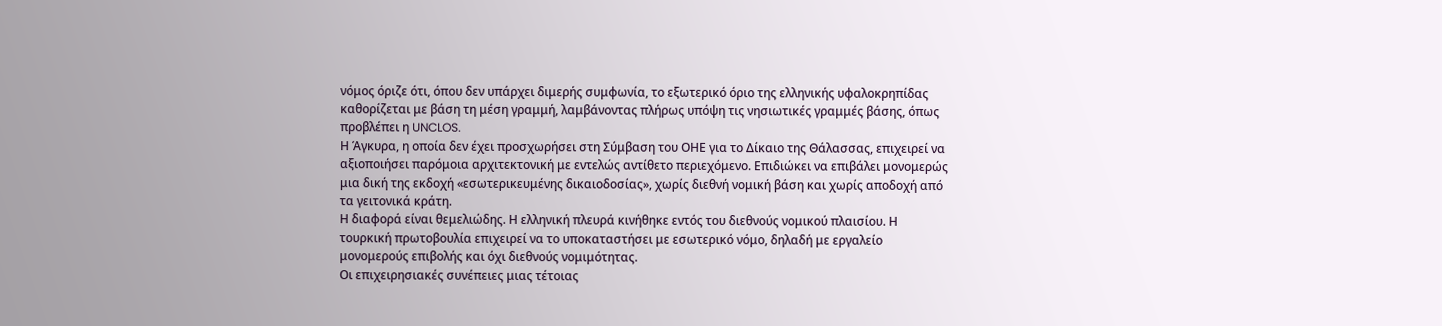νόμος όριζε ότι, όπου δεν υπάρχει διμερής συμφωνία, το εξωτερικό όριο της ελληνικής υφαλοκρηπίδας καθορίζεται με βάση τη μέση γραμμή, λαμβάνοντας πλήρως υπόψη τις νησιωτικές γραμμές βάσης, όπως προβλέπει η UNCLOS.
Η Άγκυρα, η οποία δεν έχει προσχωρήσει στη Σύμβαση του ΟΗΕ για το Δίκαιο της Θάλασσας, επιχειρεί να αξιοποιήσει παρόμοια αρχιτεκτονική με εντελώς αντίθετο περιεχόμενο. Επιδιώκει να επιβάλει μονομερώς μια δική της εκδοχή «εσωτερικευμένης δικαιοδοσίας», χωρίς διεθνή νομική βάση και χωρίς αποδοχή από τα γειτονικά κράτη.
Η διαφορά είναι θεμελιώδης. Η ελληνική πλευρά κινήθηκε εντός του διεθνούς νομικού πλαισίου. Η τουρκική πρωτοβουλία επιχειρεί να το υποκαταστήσει με εσωτερικό νόμο, δηλαδή με εργαλείο μονομερούς επιβολής και όχι διεθνούς νομιμότητας.
Οι επιχειρησιακές συνέπειες μιας τέτοιας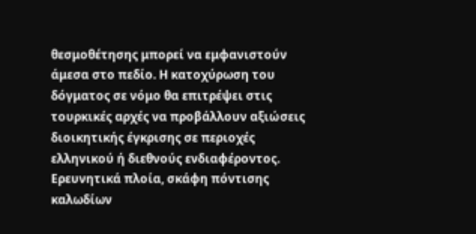θεσμοθέτησης μπορεί να εμφανιστούν άμεσα στο πεδίο. Η κατοχύρωση του δόγματος σε νόμο θα επιτρέψει στις τουρκικές αρχές να προβάλλουν αξιώσεις διοικητικής έγκρισης σε περιοχές ελληνικού ή διεθνούς ενδιαφέροντος. Ερευνητικά πλοία, σκάφη πόντισης καλωδίων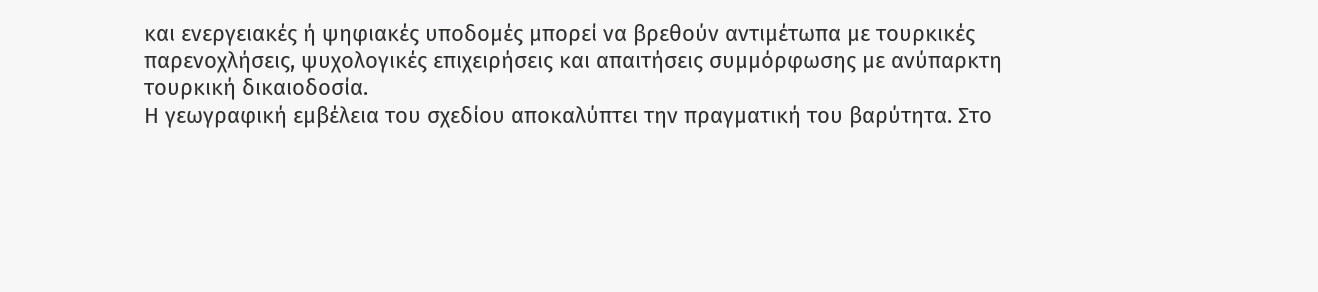και ενεργειακές ή ψηφιακές υποδομές μπορεί να βρεθούν αντιμέτωπα με τουρκικές παρενοχλήσεις, ψυχολογικές επιχειρήσεις και απαιτήσεις συμμόρφωσης με ανύπαρκτη τουρκική δικαιοδοσία.
Η γεωγραφική εμβέλεια του σχεδίου αποκαλύπτει την πραγματική του βαρύτητα. Στο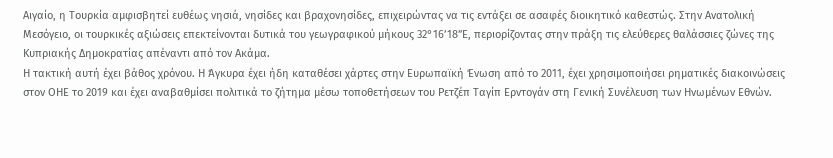Αιγαίο, η Τουρκία αμφισβητεί ευθέως νησιά, νησίδες και βραχονησίδες, επιχειρώντας να τις εντάξει σε ασαφές διοικητικό καθεστώς. Στην Ανατολική Μεσόγειο, οι τουρκικές αξιώσεις επεκτείνονται δυτικά του γεωγραφικού μήκους 32°16’18”Ε, περιορίζοντας στην πράξη τις ελεύθερες θαλάσσιες ζώνες της Κυπριακής Δημοκρατίας απέναντι από τον Ακάμα.
Η τακτική αυτή έχει βάθος χρόνου. Η Άγκυρα έχει ήδη καταθέσει χάρτες στην Ευρωπαϊκή Ένωση από το 2011, έχει χρησιμοποιήσει ρηματικές διακοινώσεις στον ΟΗΕ το 2019 και έχει αναβαθμίσει πολιτικά το ζήτημα μέσω τοποθετήσεων του Ρετζέπ Ταγίπ Ερντογάν στη Γενική Συνέλευση των Ηνωμένων Εθνών.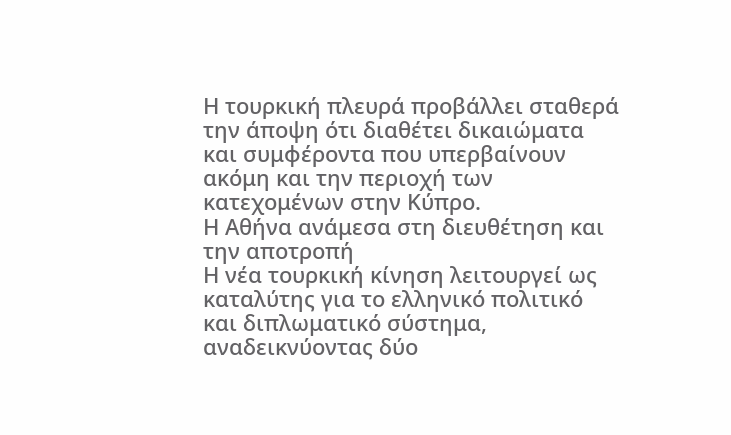Η τουρκική πλευρά προβάλλει σταθερά την άποψη ότι διαθέτει δικαιώματα και συμφέροντα που υπερβαίνουν ακόμη και την περιοχή των κατεχομένων στην Κύπρο.
Η Αθήνα ανάμεσα στη διευθέτηση και την αποτροπή
Η νέα τουρκική κίνηση λειτουργεί ως καταλύτης για το ελληνικό πολιτικό και διπλωματικό σύστημα, αναδεικνύοντας δύο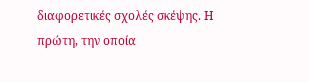διαφορετικές σχολές σκέψης. Η πρώτη, την οποία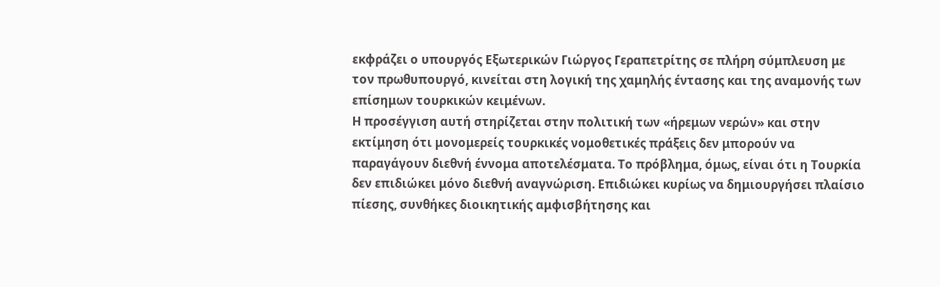εκφράζει ο υπουργός Εξωτερικών Γιώργος Γεραπετρίτης σε πλήρη σύμπλευση με τον πρωθυπουργό, κινείται στη λογική της χαμηλής έντασης και της αναμονής των επίσημων τουρκικών κειμένων.
Η προσέγγιση αυτή στηρίζεται στην πολιτική των «ήρεμων νερών» και στην εκτίμηση ότι μονομερείς τουρκικές νομοθετικές πράξεις δεν μπορούν να παραγάγουν διεθνή έννομα αποτελέσματα. Το πρόβλημα, όμως, είναι ότι η Τουρκία δεν επιδιώκει μόνο διεθνή αναγνώριση. Επιδιώκει κυρίως να δημιουργήσει πλαίσιο πίεσης, συνθήκες διοικητικής αμφισβήτησης και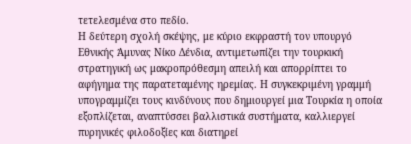τετελεσμένα στο πεδίο.
Η δεύτερη σχολή σκέψης, με κύριο εκφραστή τον υπουργό Εθνικής Άμυνας Νίκο Δένδια, αντιμετωπίζει την τουρκική στρατηγική ως μακροπρόθεσμη απειλή και απορρίπτει το αφήγημα της παρατεταμένης ηρεμίας. Η συγκεκριμένη γραμμή υπογραμμίζει τους κινδύνους που δημιουργεί μια Τουρκία η οποία εξοπλίζεται, αναπτύσσει βαλλιστικά συστήματα, καλλιεργεί πυρηνικές φιλοδοξίες και διατηρεί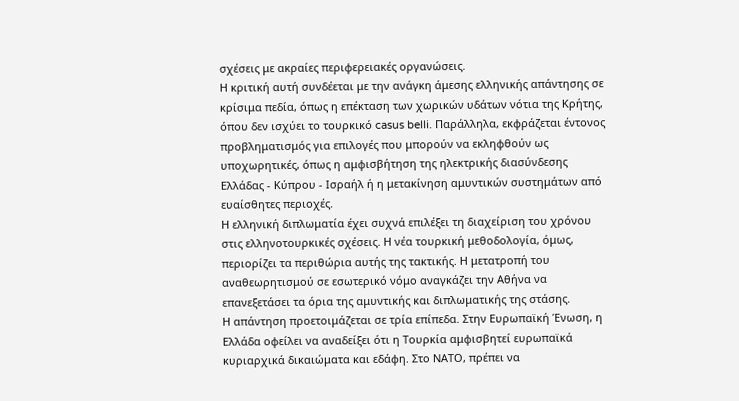σχέσεις με ακραίες περιφερειακές οργανώσεις.
Η κριτική αυτή συνδέεται με την ανάγκη άμεσης ελληνικής απάντησης σε κρίσιμα πεδία, όπως η επέκταση των χωρικών υδάτων νότια της Κρήτης, όπου δεν ισχύει το τουρκικό casus belli. Παράλληλα, εκφράζεται έντονος προβληματισμός για επιλογές που μπορούν να εκληφθούν ως υποχωρητικές, όπως η αμφισβήτηση της ηλεκτρικής διασύνδεσης Ελλάδας - Κύπρου - Ισραήλ ή η μετακίνηση αμυντικών συστημάτων από ευαίσθητες περιοχές.
Η ελληνική διπλωματία έχει συχνά επιλέξει τη διαχείριση του χρόνου στις ελληνοτουρκικές σχέσεις. Η νέα τουρκική μεθοδολογία, όμως, περιορίζει τα περιθώρια αυτής της τακτικής. Η μετατροπή του αναθεωρητισμού σε εσωτερικό νόμο αναγκάζει την Αθήνα να επανεξετάσει τα όρια της αμυντικής και διπλωματικής της στάσης.
Η απάντηση προετοιμάζεται σε τρία επίπεδα. Στην Ευρωπαϊκή Ένωση, η Ελλάδα οφείλει να αναδείξει ότι η Τουρκία αμφισβητεί ευρωπαϊκά κυριαρχικά δικαιώματα και εδάφη. Στο ΝΑΤΟ, πρέπει να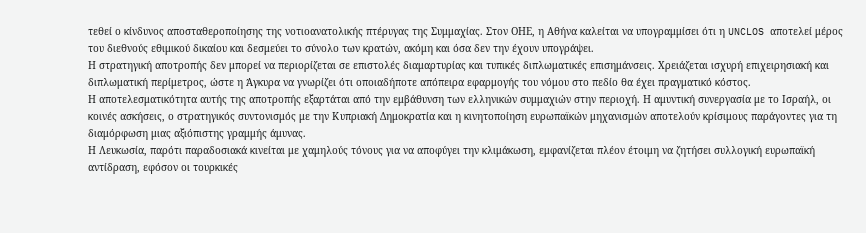τεθεί ο κίνδυνος αποσταθεροποίησης της νοτιοανατολικής πτέρυγας της Συμμαχίας. Στον ΟΗΕ, η Αθήνα καλείται να υπογραμμίσει ότι η UNCLOS αποτελεί μέρος του διεθνούς εθιμικού δικαίου και δεσμεύει το σύνολο των κρατών, ακόμη και όσα δεν την έχουν υπογράψει.
Η στρατηγική αποτροπής δεν μπορεί να περιορίζεται σε επιστολές διαμαρτυρίας και τυπικές διπλωματικές επισημάνσεις. Χρειάζεται ισχυρή επιχειρησιακή και διπλωματική περίμετρος, ώστε η Άγκυρα να γνωρίζει ότι οποιαδήποτε απόπειρα εφαρμογής του νόμου στο πεδίο θα έχει πραγματικό κόστος.
Η αποτελεσματικότητα αυτής της αποτροπής εξαρτάται από την εμβάθυνση των ελληνικών συμμαχιών στην περιοχή. Η αμυντική συνεργασία με το Ισραήλ, οι κοινές ασκήσεις, ο στρατηγικός συντονισμός με την Κυπριακή Δημοκρατία και η κινητοποίηση ευρωπαϊκών μηχανισμών αποτελούν κρίσιμους παράγοντες για τη διαμόρφωση μιας αξιόπιστης γραμμής άμυνας.
Η Λευκωσία, παρότι παραδοσιακά κινείται με χαμηλούς τόνους για να αποφύγει την κλιμάκωση, εμφανίζεται πλέον έτοιμη να ζητήσει συλλογική ευρωπαϊκή αντίδραση, εφόσον οι τουρκικές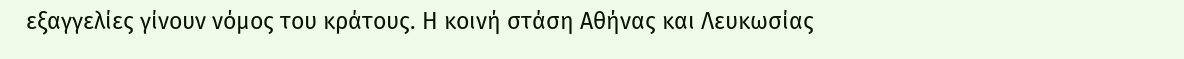εξαγγελίες γίνουν νόμος του κράτους. Η κοινή στάση Αθήνας και Λευκωσίας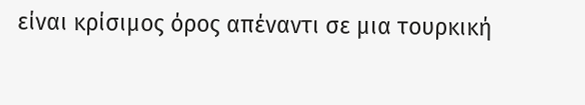είναι κρίσιμος όρος απέναντι σε μια τουρκική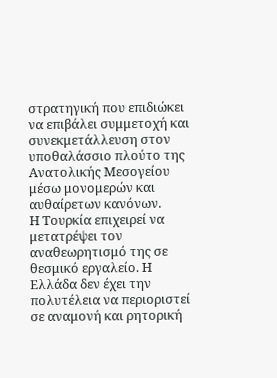στρατηγική που επιδιώκει να επιβάλει συμμετοχή και συνεκμετάλλευση στον υποθαλάσσιο πλούτο της Ανατολικής Μεσογείου μέσω μονομερών και αυθαίρετων κανόνων.
Η Τουρκία επιχειρεί να μετατρέψει τον αναθεωρητισμό της σε θεσμικό εργαλείο. Η Ελλάδα δεν έχει την πολυτέλεια να περιοριστεί σε αναμονή και ρητορική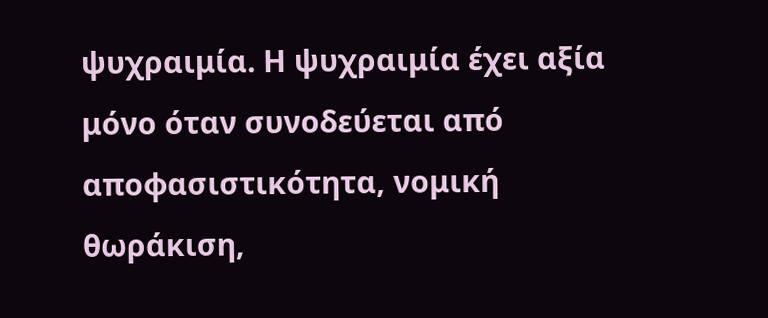ψυχραιμία. Η ψυχραιμία έχει αξία μόνο όταν συνοδεύεται από αποφασιστικότητα, νομική θωράκιση,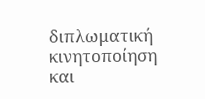διπλωματική κινητοποίηση και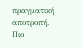πραγματική αποτροπή.
Πιο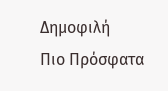Δημοφιλή
Πιο Πρόσφατα